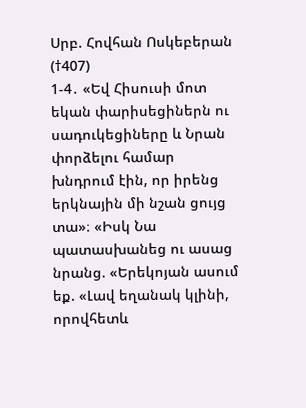Սրբ. Հովհան Ոսկեբերան (†407)
1-4․ «Եվ Հիսուսի մոտ եկան փարիսեցիներն ու սադուկեցիները և Նրան փորձելու համար խնդրում էին, որ իրենց երկնային մի նշան ցույց տա»։ «Իսկ Նա պատասխանեց ու ասաց նրանց. «Երեկոյան ասում եք. «Լավ եղանակ կլինի, որովհետև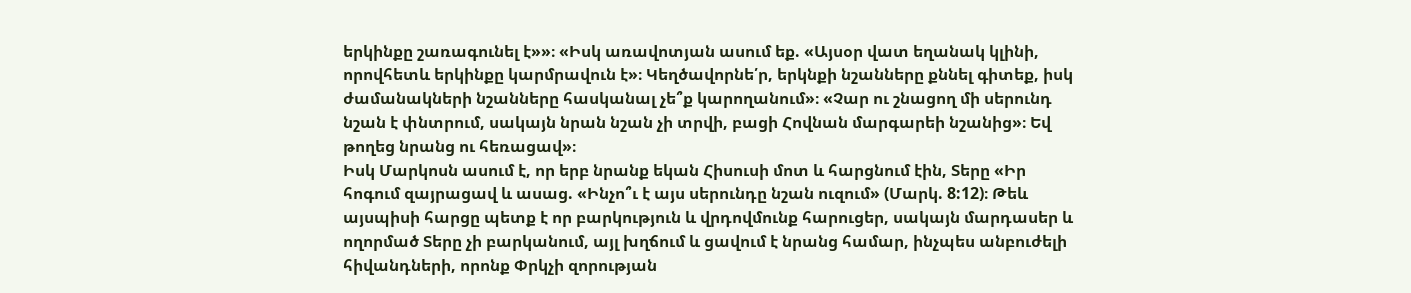երկինքը շառագունել է»»։ «Իսկ առավոտյան ասում եք. «Այսօր վատ եղանակ կլինի, որովհետև երկինքը կարմրավուն է»։ Կեղծավորնե՛ր, երկնքի նշանները քննել գիտեք, իսկ ժամանակների նշանները հասկանալ չե՞ք կարողանում»։ «Չար ու շնացող մի սերունդ նշան է փնտրում, սակայն նրան նշան չի տրվի, բացի Հովնան մարգարեի նշանից»։ Եվ թողեց նրանց ու հեռացավ»։
Իսկ Մարկոսն ասում է, որ երբ նրանք եկան Հիսուսի մոտ և հարցնում էին, Տերը «Իր հոգում զայրացավ և ասաց. «Ինչո՞ւ է այս սերունդը նշան ուզում» (Մարկ. 8:12)։ Թեև այսպիսի հարցը պետք է որ բարկություն և վրդովմունք հարուցեր, սակայն մարդասեր և ողորմած Տերը չի բարկանում, այլ խղճում և ցավում է նրանց համար, ինչպես անբուժելի հիվանդների, որոնք Փրկչի զորության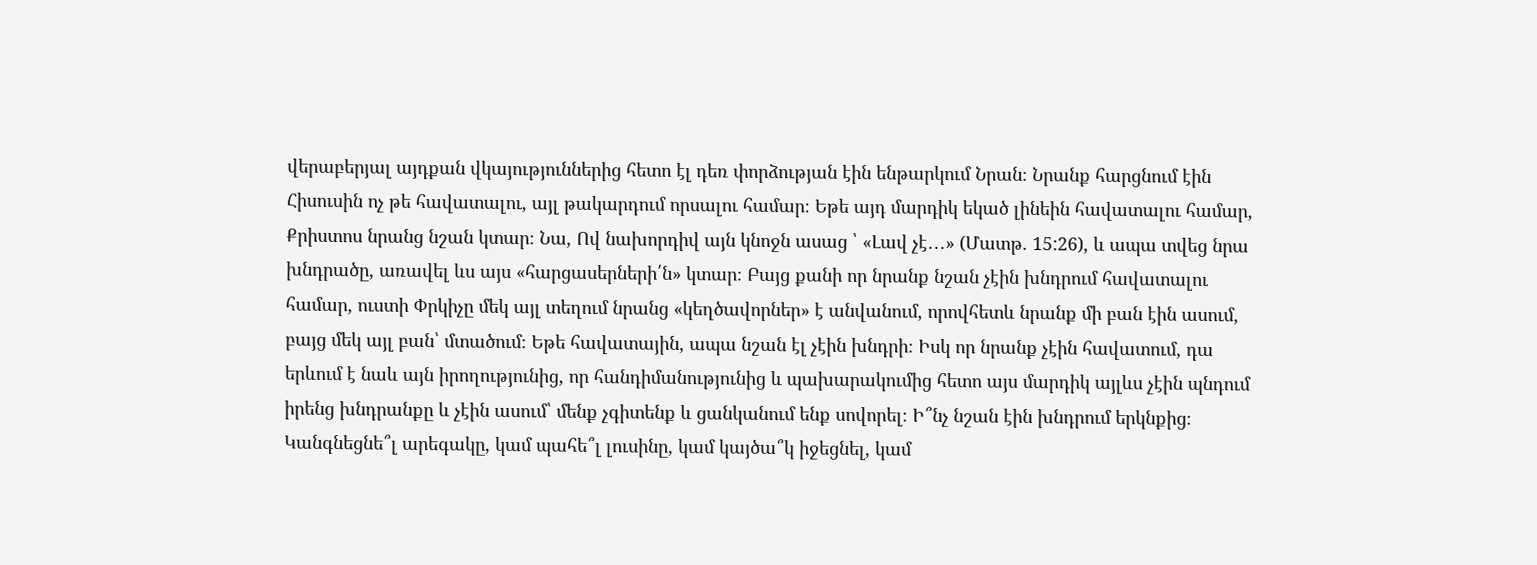վերաբերյալ այդքան վկայություններից հետո էլ դեռ փորձության էին ենթարկում Նրան։ Նրանք հարցնում էին Հիսուսին ոչ թե հավատալու, այլ թակարդում որսալու համար։ Եթե այդ մարդիկ եկած լինեին հավատալու համար, Քրիստոս նրանց նշան կտար։ Նա, Ով նախորդիվ այն կնոջն ասաց ՝ «Լավ չէ․․․» (Մատթ. 15:26), և ապա տվեց նրա խնդրածը, առավել ևս այս «հարցասերների՛ն» կտար։ Բայց քանի որ նրանք նշան չէին խնդրում հավատալու համար, ուստի Փրկիչը մեկ այլ տեղում նրանց «կեղծավորներ» է անվանում, որովհետև նրանք մի բան էին ասում, բայց մեկ այլ բան՝ մտածում։ Եթե հավատային, ապա նշան էլ չէին խնդրի։ Իսկ որ նրանք չէին հավատում, դա երևում է նաև այն իրողությունից, որ հանդիմանությունից և պախարակումից հետո այս մարդիկ այլևս չէին պնդում իրենց խնդրանքը և չէին ասում՝ մենք չգիտենք և ցանկանում ենք սովորել։ Ի՞նչ նշան էին խնդրում երկնքից։ Կանգնեցնե՞լ արեգակը, կամ պահե՞լ լուսինը, կամ կայծա՞կ իջեցնել, կամ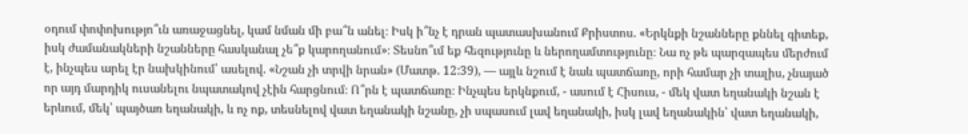օդում փոփոխությո՞ւն առաջացնել, կամ նման մի բա՞ն անել։ Իսկ ի՞նչ է դրան պատասխանում Քրիստոս. «Երկնքի նշանները քննել գիտեք, իսկ ժամանակների նշանները հասկանալ չե՞ք կարողանում»։ Տեսնո՞ւմ եք հեզությունը և ներողամտությունը։ Նա ոչ թե պարզապես մերժում է, ինչպես արել էր նախկինում՝ ասելով. «Նշան չի տրվի նրան» (Մատթ. 12:39), — այլև նշում է նաև պատճառը, որի համար չի տալիս, չնայած որ այդ մարդիկ ուսանելու նպատակով չէին հարցնում։ Ո՞րն է պատճառը։ Ինչպես երկնքում, - ասում է Հիսուս, - մեկ վատ եղանակի նշան է երևում, մեկ՝ պայծառ եղանակի, և ոչ ոք, տեսնելով վատ եղանակի նշանը, չի սպասում լավ եղանակի, իսկ լավ եղանակին՝ վատ եղանակի,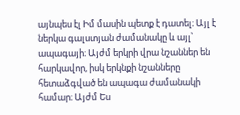այնպես էլ Իմ մասին պետք է դատել։ Այլ է ներկա գալստյան ժամանակը և այլ՝ ապագայի։ Այժմ երկրի վրա նշաններ են հարկավոր, իսկ երկնքի նշանները հետաձգված են ապագա ժամանակի համար։ Այժմ Ես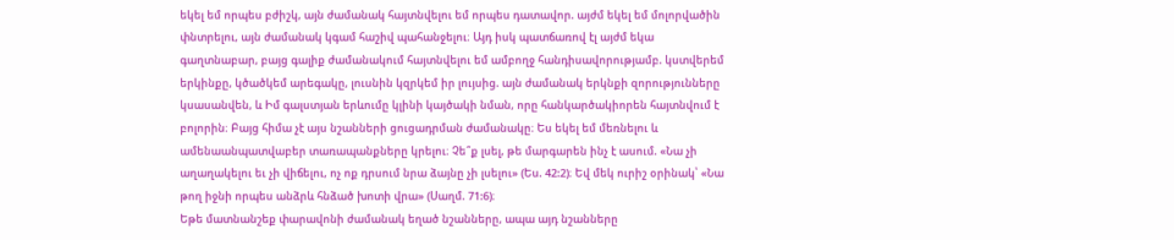եկել եմ որպես բժիշկ, այն ժամանակ հայտնվելու եմ որպես դատավոր. այժմ եկել եմ մոլորվածին փնտրելու, այն ժամանակ կգամ հաշիվ պահանջելու։ Այդ իսկ պատճառով էլ այժմ եկա գաղտնաբար, բայց գալիք ժամանակում հայտնվելու եմ ամբողջ հանդիսավորությամբ. կստվերեմ երկինքը, կծածկեմ արեգակը, լուսնին կզրկեմ իր լույսից. այն ժամանակ երկնքի զորությունները կսասանվեն, և Իմ գալստյան երևումը կլինի կայծակի նման, որը հանկարծակիորեն հայտնվում է բոլորին։ Բայց հիմա չէ այս նշանների ցուցադրման ժամանակը։ Ես եկել եմ մեռնելու և ամենաանպատվաբեր տառապանքները կրելու։ Չե՞ք լսել, թե մարգարեն ինչ է ասում. «Նա չի աղաղակելու եւ չի վիճելու, ոչ ոք դրսում նրա ձայնը չի լսելու» (Ես. 42:2)։ Եվ մեկ ուրիշ օրինակ՝ «Նա թող իջնի որպես անձրև հնձած խոտի վրա» (Սաղմ. 71:6)։
Եթե մատնանշեք փարավոնի ժամանակ եղած նշանները, ապա այդ նշանները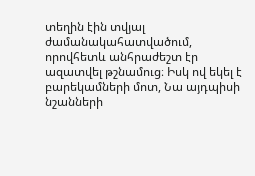տեղին էին տվյալ ժամանակահատվածում, որովհետև անհրաժեշտ էր ազատվել թշնամուց։ Իսկ ով եկել է բարեկամների մոտ, Նա այդպիսի նշանների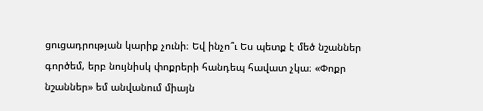ցուցադրության կարիք չունի։ Եվ ինչո՞ւ Ես պետք է մեծ նշաններ գործեմ, երբ նույնիսկ փոքրերի հանդեպ հավատ չկա։ «Փոքր նշաններ» եմ անվանում միայն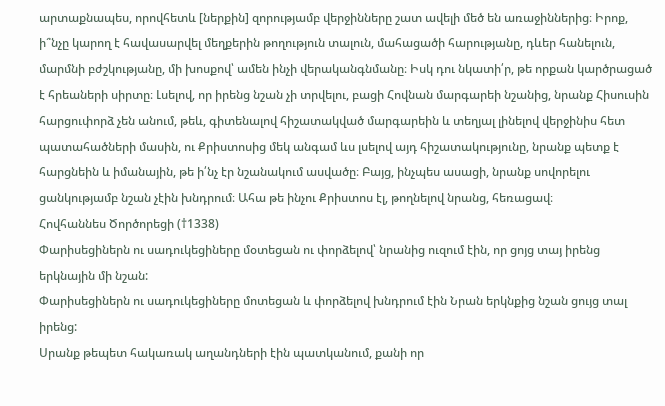արտաքնապես, որովհետև [ներքին] զորությամբ վերջինները շատ ավելի մեծ են առաջիններից։ Իրոք, ի՞նչը կարող է հավասարվել մեղքերին թողություն տալուն, մահացածի հարությանը, դևեր հանելուն, մարմնի բժշկությանը, մի խոսքով՝ ամեն ինչի վերականգնմանը։ Իսկ դու նկատի՛ր, թե որքան կարծրացած է հրեաների սիրտը։ Լսելով, որ իրենց նշան չի տրվելու, բացի Հովնան մարգարեի նշանից, նրանք Հիսուսին հարցուփորձ չեն անում, թեև, գիտենալով հիշատակված մարգարեին և տեղյալ լինելով վերջինիս հետ պատահածների մասին, ու Քրիստոսից մեկ անգամ ևս լսելով այդ հիշատակությունը, նրանք պետք է հարցնեին և իմանային, թե ի՛նչ էր նշանակում ասվածը։ Բայց, ինչպես ասացի, նրանք սովորելու ցանկությամբ նշան չէին խնդրում։ Ահա թե ինչու Քրիստոս էլ, թողնելով նրանց, հեռացավ։
Հովհաննես Ծործորեցի (†1338)
Փարիսեցիներն ու սադուկեցիները մօտեցան ու փորձելով՝ նրանից ուզում էին, որ ցոյց տայ իրենց երկնային մի նշան:
Փարիսեցիներն ու սադուկեցիները մոտեցան և փորձելով խնդրում էին Նրան երկնքից նշան ցույց տալ իրենց:
Սրանք թեպետ հակառակ աղանդների էին պատկանում, քանի որ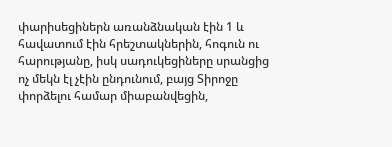փարիսեցիներն առանձնական էին 1 և հավատում էին հրեշտակներին, հոգուն ու հարությանը, իսկ սադուկեցիները սրանցից ոչ մեկն էլ չէին ընդունում, բայց Տիրոջը փորձելու համար միաբանվեցին,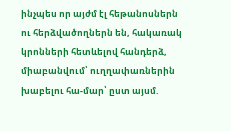ինչպես որ այժմ էլ հեթանոսներն ու հերձվածողներն են, հակառակ կրոնների հետևելով հանդերձ, միաբանվում՝ ուղղափառներին խաբելու հա-մար՝ ըստ այսմ.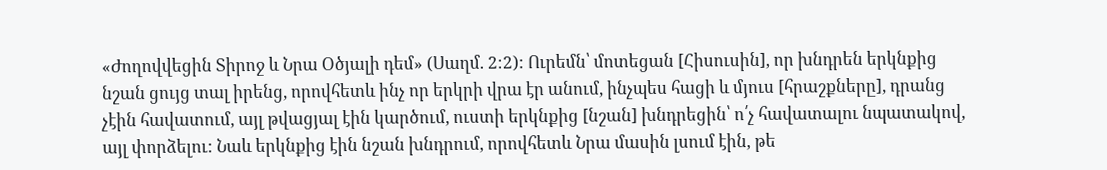«Ժողովվեցին Տիրոջ և Նրա Օծյալի դեմ» (Սաղմ. 2։2): Ուրեմն՝ մոտեցան [Հիսուսին], որ խնդրեն երկնքից նշան ցույց տալ իրենց, որովհետև ինչ որ երկրի վրա էր անում, ինչպես հացի և մյուս [հրաշքները], դրանց չէին հավատում, այլ թվացյալ էին կարծում, ուստի երկնքից [նշան] խնդրեցին՝ ո՛չ հավատալու նպատակով, այլ փորձելու: Նաև երկնքից էին նշան խնդրում, որովհետև Նրա մասին լսում էին, թե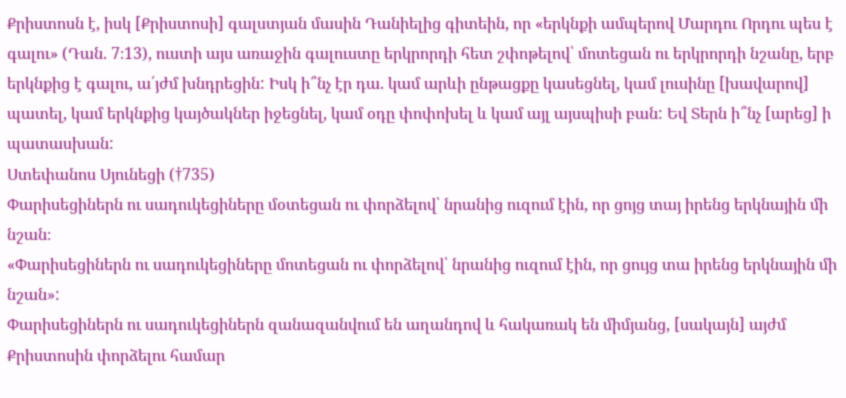Քրիստոսն է, իսկ [Քրիստոսի] գալստյան մասին Դանիելից գիտեին, որ «երկնքի ամպերով Մարդու Որդու պես է գալու» (Դան. 7։13), ուստի այս առաջին գալուստը երկրորդի հետ շփոթելով՝ մոտեցան ու երկրորդի նշանը, երբ երկնքից է գալու, ա՛յժմ խնդրեցին: Իսկ ի՞նչ էր դա. կամ արևի ընթացքը կասեցնել, կամ լուսինը [խավարով] պատել, կամ երկնքից կայծակներ իջեցնել, կամ օդը փոփոխել և կամ այլ այսպիսի բան: Եվ Տերն ի՞նչ [արեց] ի պատասխան:
Ստեփանոս Սյունեցի (†735)
Փարիսեցիներն ու սադուկեցիները մօտեցան ու փորձելով՝ նրանից ուզում էին, որ ցոյց տայ իրենց երկնային մի նշան։
«Փարիսեցիներն ու սադուկեցիները մոտեցան ու փորձելով՝ նրանից ուզում էին, որ ցույց տա իրենց երկնային մի նշան»:
Փարիսեցիներն ու սադուկեցիներն զանազանվում են աղանդով և հակառակ են միմյանց, [սակայն] այժմ Քրիստոսին փորձելու համար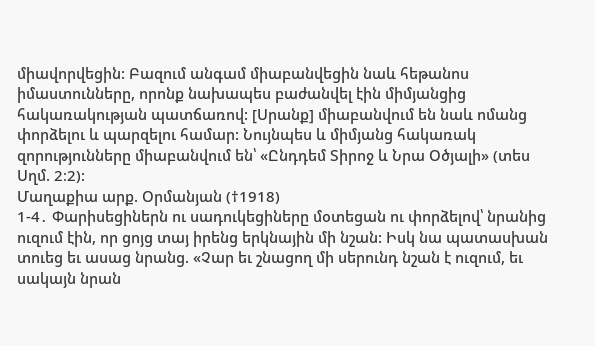միավորվեցին: Բազում անգամ միաբանվեցին նաև հեթանոս իմաստունները, որոնք նախապես բաժանվել էին միմյանցից հակառակության պատճառով: [Սրանք] միաբանվում են նաև ոմանց փորձելու և պարզելու համար: Նույնպես և միմյանց հակառակ զորությունները միաբանվում են՝ «Ընդդեմ Տիրոջ և Նրա Օծյալի» (տես Սղմ. 2։2):
Մաղաքիա արք. Օրմանյան (†1918)
1-4․ Փարիսեցիներն ու սադուկեցիները մօտեցան ու փորձելով՝ նրանից ուզում էին, որ ցոյց տայ իրենց երկնային մի նշան: Իսկ նա պատասխան տուեց եւ ասաց նրանց. «Չար եւ շնացող մի սերունդ նշան է ուզում, եւ սակայն նրան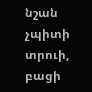նշան չպիտի տրուի, բացի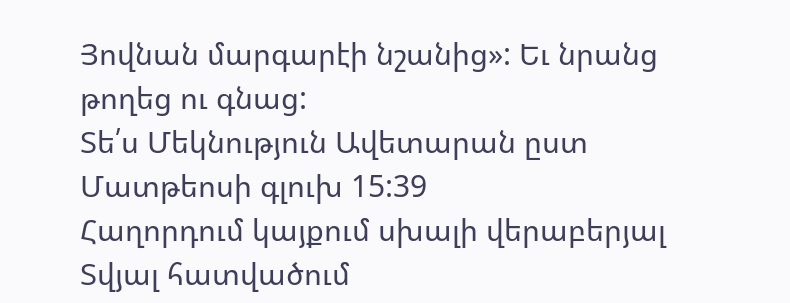Յովնան մարգարէի նշանից»: Եւ նրանց թողեց ու գնաց:
Տե՛ս Մեկնություն Ավետարան ըստ Մատթեոսի գլուխ 15:39
Հաղորդում կայքում սխալի վերաբերյալ
Տվյալ հատվածում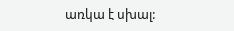առկա է սխալ: